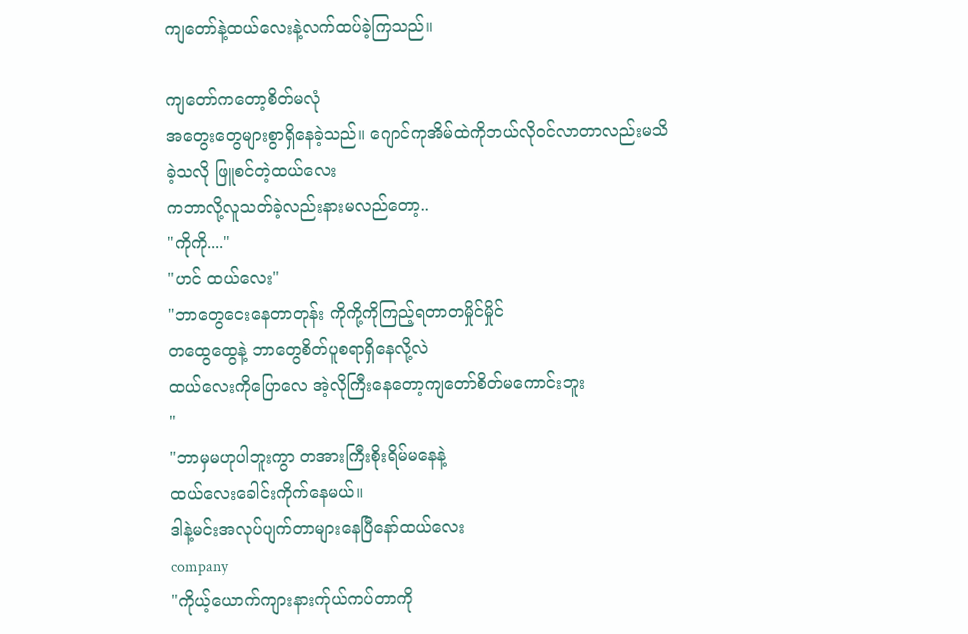ကျတော်နဲ့ထယ်လေးနဲ့လက်ထပ်ခဲ့ကြသည်။

ကျတော်ကတော့စိတ်မလုံ
အတွေးတွေများစွာရှိနေခဲ့သည်။ ဂျောင်ကုအိမ်ထဲကိုဘယ်လိုဝင်လာတာလည်းမသိခဲ့သလို ဖြူစင်တဲ့ထယ်လေး
ကဘာလို့လူသတ်ခဲ့လည်းနားမလည်တော့..
"ကိုကို...."
"ဟင် ထယ်လေး"
"ဘာတွေငေးနေတာတုန်း ကိုကို့ကိုကြည့်ရတာတမှိုင်မှိုင်
တထွေထွေနဲ့ ဘာတွေစိတ်ပူစရာရှိနေလို့လဲ
ထယ်လေးကိုပြောလေ အဲ့လိုကြီးနေတော့ကျတော်စိတ်မကောင်းဘူး
"
"ဘာမှမဟုပါဘူးကွာ တအားကြီးစိုးရိမ်မနေနဲ့
ထယ်လေးခေါင်းကိုက်နေမယ်။
ဒါနဲ့မင်းအလုပ်ပျက်တာများနေပြီနော်ထယ်လေး
company
"ကိုယ့်ယောက်ကျားနားက်ုယ်ကပ်တာကို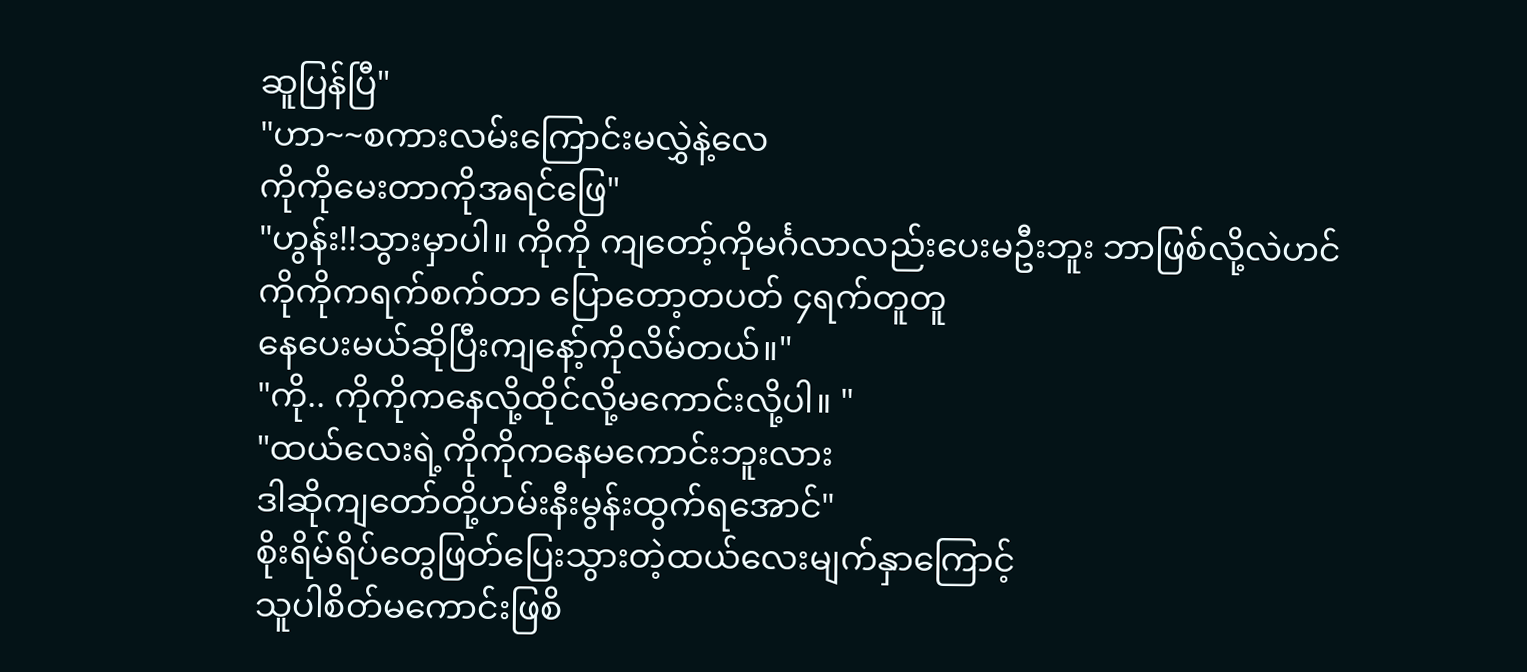ဆူပြန်ပြီ"
"ဟာ~~စကားလမ်းကြောင်းမလွှဲနဲ့လေ
ကိုကိုမေးတာကိုအရင်ဖြေ"
"ဟွန်း!!သွားမှာပါ။ ကိုကို ကျတော့်ကိုမင်္ဂလာလည်းပေးမဦးဘူး ဘာဖြစ်လို့လဲဟင်
ကိုကိုကရက်စက်တာ ပြောတော့တပတ် ၄ရက်တူတူ
နေပေးမယ်ဆိုပြီးကျနော့်ကိုလိမ်တယ်။"
"ကို.. ကိုကိုကနေလို့ထိုင်လို့မကောင်းလို့ပါ။ "
"ထယ်လေးရဲ့ကိုကိုကနေမကောင်းဘူးလား
ဒါဆိုကျတော်တို့ဟမ်းနီးမွန်းထွက်ရအောင်"
စိုးရိမ်ရိပ်တွေဖြတ်ပြေးသွားတဲ့ထယ်လေးမျက်နှာကြောင့်
သူပါစိတ်မကောင်းဖြစိ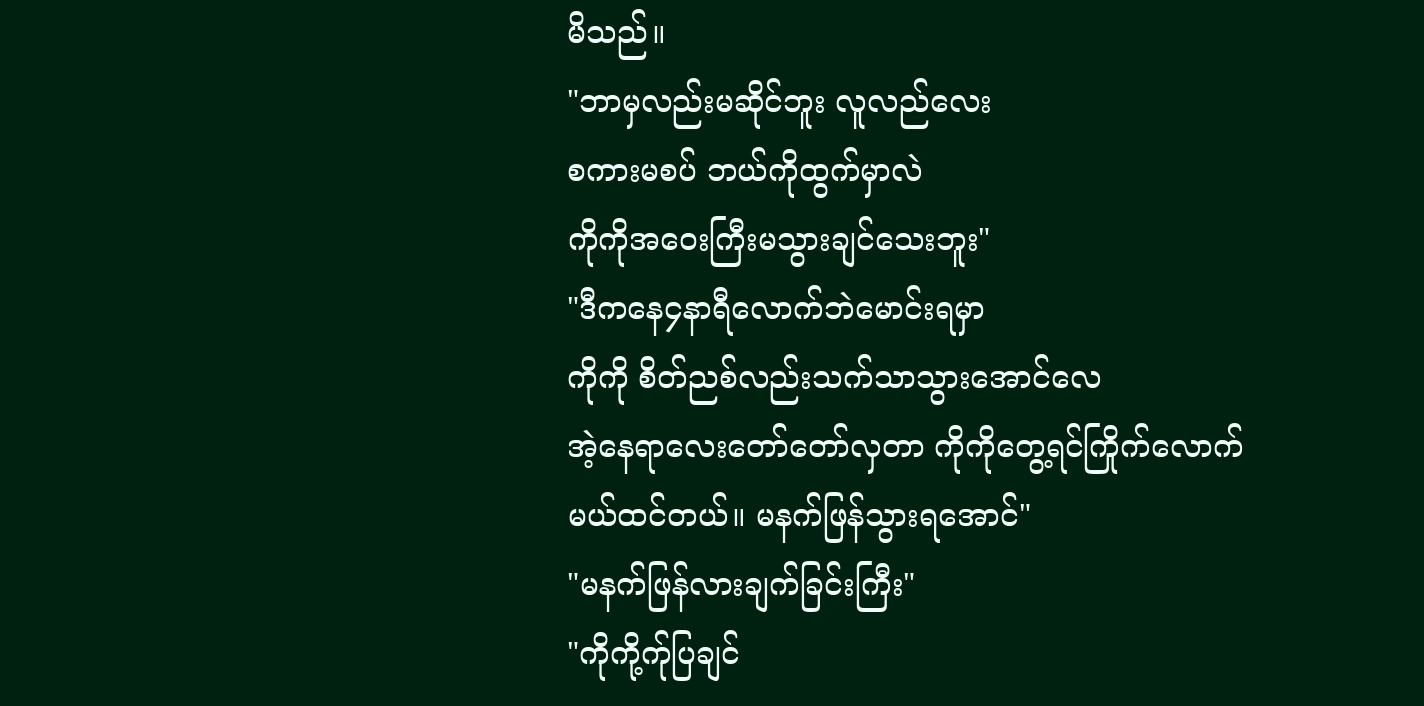မိသည်။
"ဘာမှလည်းမဆိုင်ဘူး လူလည်လေး
စကားမစပ် ဘယ်ကိုထွက်မှာလဲ
ကိုကိုအဝေးကြီးမသွားချင်သေးဘူး"
"ဒီကနေ၄နာရီလောက်ဘဲမောင်းရမှာ
ကိုကို စိတ်ညစ်လည်းသက်သာသွားအောင်လေ
အဲ့နေရာလေးတော်တော်လှတာ ကိုကိုတွေ့ရင်ကြိုက်လောက်
မယ်ထင်တယ်။ မနက်ဖြန်သွားရအောင်"
"မနက်ဖြန်လားချက်ခြင်းကြီး"
"ကိုကို့က်ုပြချင်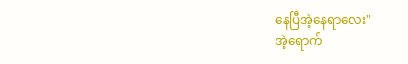နေပြီအဲ့နေရာလေး"
အဲ့ရောက်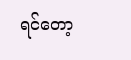ရင်တော့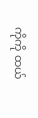ကိုကို ထယ်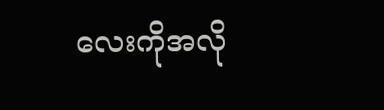လေးကိုအလို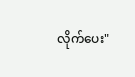လိုက်ပေး"